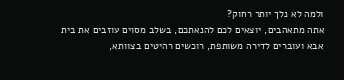ולמה לא נלך יותר רחוק?
אתה מתאהבים, יוצאים לכם להנאתכם, בשלב מסוים עוזבים את בית אבא ועוברים לדירה משותפת, רוכשים רהיטים בצוותא,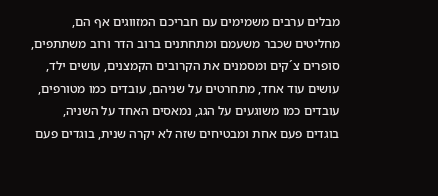מבלים ערבים משמימים עם חבריכם המזווגים אף הם, מחליטים שכבר משעמם ומתחתנים ברוב הדר ורוב משתתפים, סופרים צ´קים ומסמנים את הקרובים הקמצנים, עושים ילד, עושים עוד אחד, מתחרטים על שניהם, עובדים כמו מטורפים, עובדים כמו משוגעים על הגג, נמאסים האחד על השניה, בוגדים פעם אחת ומבטיחים שזה לא יקרה שנית, בוגדים פעם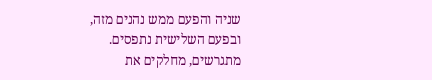שניה והפעם ממש נהנים מזה, ובפעם השלישית נתפסים. מתגרשים, מחלקים את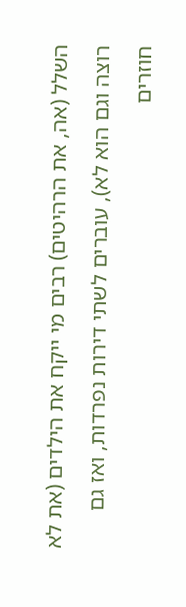השלל (אה, את הרהיטים) רבים מי ייקח את הילדים (את לא רוצה וגם הוא לא), עוברים לשתי דירות נפרדות, ואז גם חוזרים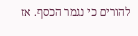להורים כי נגמר הכסף. אז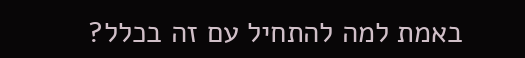באמת למה להתחיל עם זה בכלל?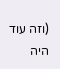(וזה עוד היה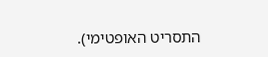התסריט האופטימי).